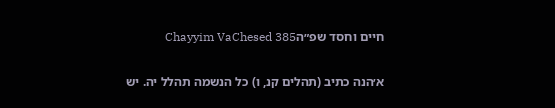חיים וחסד שפ״הChayyim VaChesed 385

א׳הנה כתיב (תהלים קנ, ו) כל הנשמה תהלל יה. יש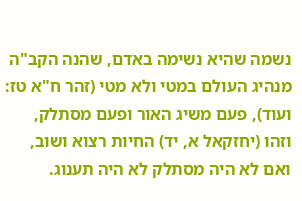נשמה שהיא נשימה באדם, שהנה הקב"ה מנהיג העולם במטי ולא מטי (זהר ח"א טז: ועוד), פעם משיג האור ופעם מסתלק, וזהו (יחזקאל א, יד) החיות רצוא ושוב, ואם לא היה מסתלק לא היה תענוג.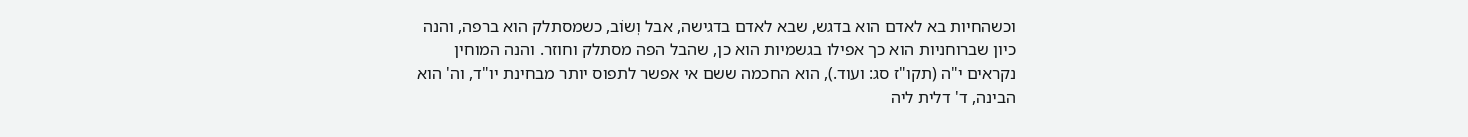וכשהחיות בא לאדם הוא בדגש, שבא לאדם בדגישה, אבל וְשוֹב, כשמסתלק הוא ברפה, והנה כיון שברוחניות הוא כך אפילו בגשמיות הוא כן, שהבל הפה מסתלק וחוזר. והנה המוחין נקראים י"ה (תקו"ז סג: ועוד.), הוא החכמה ששם אי אפשר לתפוס יותר מבחינת יו"ד, וה' הוא הבינה, ד' דלית ליה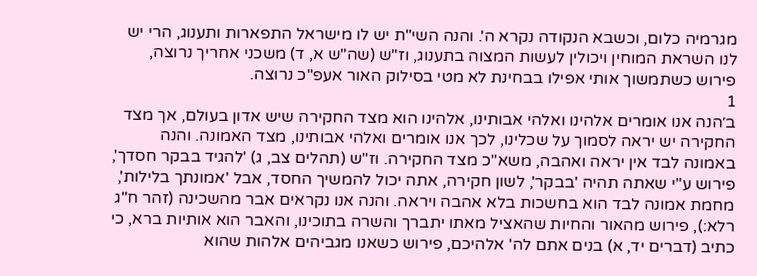מגרמיה כלום, וכשבא הנקודה נקרא ה'. והנה השי"ת יש לו מישראל התפארות ותענוג, הרי יש לנו השראת המוחין ויכולין לעשות המצוה בתענוג, וז"ש (שה"ש א, ד) משכני אחריך נרוצה, פירוש כשתמשוך אותי אפילו בבחינת לא מטי בסילוק האור אעפ"כ נרוצה.
1
ב׳הנה אנו אומרים אלהינו ואלהי אבותינו, אלהינו הוא מצד החקירה שיש אדון בעולם, אך מצד החקירה יש יראה לסמוך על שכלינו, לכך אנו אומרים ואלהי אבותינו, מצד האמונה. והנה באמונה לבד אין יראה ואהבה, משא"כ מצד החקירה. וז"ש (תהלים צב, ג) 'להגיד בבקר חסדך', פירוש ע"י שאתה תהיה 'בבקר', לשון חקירה, אתה יכול להמשיך החסד, אבל 'אמונתך בלילות', מחמת אמונה לבד הוא בחשכות בלא אהבה ויראה. והנה אנו נקראים אבר מהשכינה (זהר ח"ג רלא:), פירוש מהאור והחיות שהאציל מאתו יתברך והשרה בתוכינו, והאבר הוא אותיות ברא, כי כתיב (דברים יד, א) בנים אתם לה' אלהיכם, פירוש כשאנו מגביהים אלהות שהוא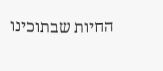החיות שבתוכינו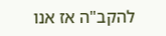להקב"ה אז אנו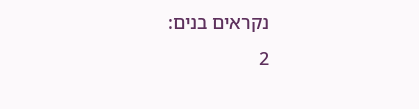נקראים בנים:
2